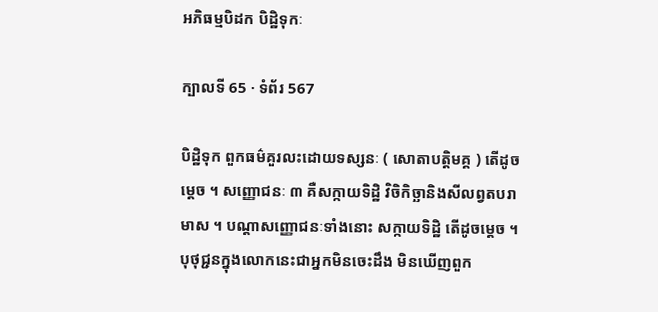អភិធម្មបិដក បិដិ្ឋទុកៈ

ក្បាលទី 65 · ទំព័រ 567

បិដ្ឋិទុក ពួកធម៌គួរលះដោយទស្សនៈ ( សោតាបត្តិមគ្គ ) តើដូចម្តេច ។ សញ្ញោជនៈ ៣ គឺសក្កាយទិដ្ឋិ វិចិកិច្ឆានិងសីលព្វតបរាមាស ។ បណ្តាសញ្ញោជនៈទាំងនោះ សក្កាយទិដ្ឋិ តើដូចម្តេច ។ បុថុជ្ជនក្នុងលោកនេះជាអ្នកមិនចេះដឹង មិនឃើញពួក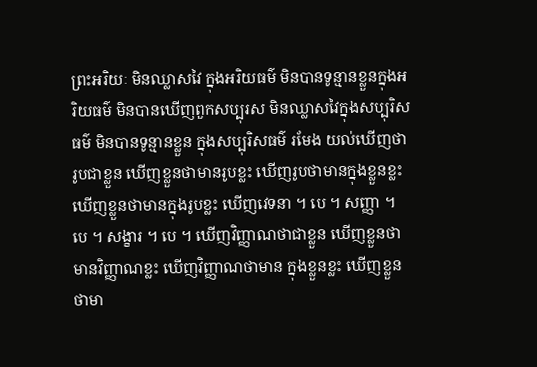ព្រះអរិយៈ មិនឈ្លាសវៃ ក្នុងអរិយធម៌ មិនបានទូន្មានខ្លួនក្នុងអរិយធម៌ មិនបានឃើញពួកសប្បុរស មិនឈ្លាសវៃក្នុងសប្បុរិសធម៌ មិនបានទូន្មានខ្លួន ក្នុងសប្បុរិសធម៌ រមែង យល់ឃើញថារូបជាខ្លួន ឃើញខ្លួនថាមានរូបខ្លះ ឃើញរូបថាមានក្នុងខ្លួនខ្លះ ឃើញខ្លួនថាមានក្នុងរូបខ្លះ ឃើញវេទនា ។ បេ ។ សញ្ញា ។ បេ ។ សង្ខារ ។ បេ ។ ឃើញវិញ្ញាណថាជាខ្លួន ឃើញខ្លួនថាមានវិញ្ញាណខ្លះ ឃើញវិញ្ញាណថាមាន ក្នុងខ្លួនខ្លះ ឃើញខ្លួនថាមា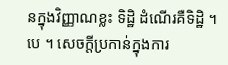នក្នុងវិញ្ញាណខ្លះ ទិដ្ឋិ ដំណើរគឺទិដ្ឋិ ។ បេ ។ សេចក្តីប្រកាន់ក្នុងការ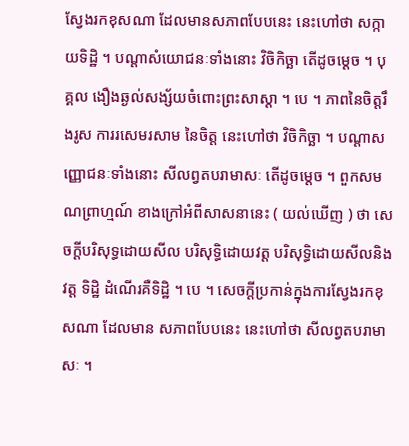ស្វែងរកខុសណា ដែលមានសភាពបែបនេះ នេះហៅថា សក្កាយទិដ្ឋិ ។ បណ្តាសំយោជនៈទាំងនោះ វិចិកិច្ឆា តើដូចម្តេច ។ បុគ្គល ងឿងឆ្ងល់សង្ស័យចំពោះព្រះសាស្តា ។ បេ ។ ភាពនៃចិត្តរឹងរូស ការរសេមរសាម នៃចិត្ត នេះហៅថា វិចិកិច្ឆា ។ បណ្តាសញ្ញោជនៈទាំងនោះ សីលព្វតបរាមាសៈ តើដូចម្តេច ។ ពួកសមណព្រាហ្មណ៍ ខាងក្រៅអំពីសាសនានេះ ( យល់ឃើញ ) ថា សេចក្តីបរិសុទ្ធដោយសីល បរិសុទ្ធិដោយវត្ត បរិសុទ្ធិដោយសីលនិងវត្ត ទិដ្ឋិ ដំណើរគឺទិដ្ឋិ ។ បេ ។ សេចក្តីប្រកាន់ក្នុងការស្វែងរកខុសណា ដែលមាន សភាពបែបនេះ នេះហៅថា សីលព្វតបរាមាសៈ ។